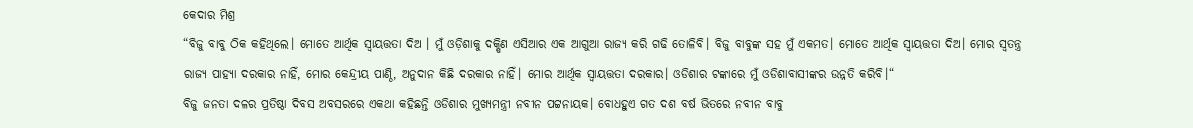କେଦାର ମିଶ୍ର
“ବିଜୁ ବାବୁ ଠିକ କହିଥିଲେ। ମୋତେ ଆର୍ଥିକ ସ୍ଵାୟତ୍ତତା ଦିଅ । ମୁଁ ଓଡ଼ିଶାକୁ ଦକ୍ଷିଣ ଏସିଆର ଏକ ଆଗୁଆ ରାଜ୍ୟ କରି ଗଢି ତୋଳିବି। ବିଜୁ ବାବୁଙ୍କ ସହ ମୁଁ ଏକମତ। ମୋତେ ଆର୍ଥିକ ସ୍ଵାୟତ୍ତତା ଦିଅ। ମୋର ସ୍ଵତନ୍ତ୍ର ରାଜ୍ୟ ପାହ୍ୟା ଦରକାର ନାହିଁ, ମୋର କେନ୍ଦ୍ରୀୟ ପାଣ୍ଠି, ଅନୁଦାନ କିଛି ଦରକାର ନାହିଁ। ମୋର ଆର୍ଥିକ ସ୍ଵାୟତ୍ତତା ଦରକାର। ଓଡିଶାର ଟଙ୍କାରେ ମୁଁ ଓଡିଶାବାସୀଙ୍କର ଉନ୍ନତି କରିବି।“
ବିଜୁ ଜନତା ଦଳର ପ୍ରତିଷ୍ଠା ଦିବସ ଅବସରରେ ଏକଥା କହିଛନ୍ତି ଓଡିଶାର ମୁଖ୍ୟମନ୍ତ୍ରୀ ନବୀନ ପଟ୍ଟନାୟକ। ବୋଧହୁଏ ଗତ ଦଶ ବର୍ଷ ଭିତରେ ନବୀନ ବାବୁ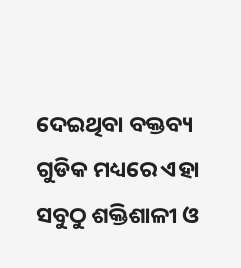ଦେଇଥିବା ବକ୍ତବ୍ୟ ଗୁଡିକ ମଧ୍ୟରେ ଏହା ସବୁଠୁ ଶକ୍ତିଶାଳୀ ଓ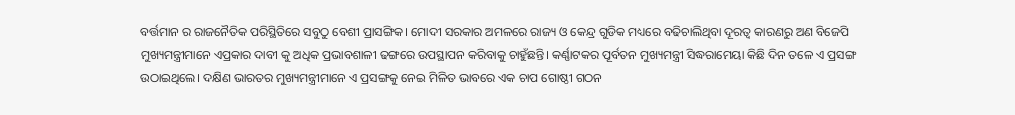ବର୍ତ୍ତମାନ ର ରାଜନୈତିକ ପରିସ୍ଥିତିରେ ସବୁଠୁ ବେଶୀ ପ୍ରାସଙ୍ଗିକ। ମୋଦୀ ସରକାର ଅମଳରେ ରାଜ୍ୟ ଓ କେନ୍ଦ୍ର ଗୁଡିକ ମଧ୍ୟରେ ବଢିଚାଲିଥିବା ଦୂରତ୍ଵ କାରଣରୁ ଅଣ ବିଜେପି ମୁଖ୍ୟମନ୍ତ୍ରୀମାନେ ଏପ୍ରକାର ଦାବୀ କୁ ଅଧିକ ପ୍ରଭାବଶାଳୀ ଢଙ୍ଗରେ ଉପସ୍ଥାପନ କରିବାକୁ ଚାହୁଁଛନ୍ତି। କର୍ଣ୍ଣାଟକର ପୂର୍ବତନ ମୁଖ୍ୟମନ୍ତ୍ରୀ ସିଦ୍ଧରାମେୟା କିଛି ଦିନ ତଳେ ଏ ପ୍ରସଙ୍ଗ ଉଠାଇଥିଲେ। ଦକ୍ଷିଣ ଭାରତର ମୁଖ୍ୟମନ୍ତ୍ରୀମାନେ ଏ ପ୍ରସଙ୍ଗକୁ ନେଇ ମିଳିତ ଭାବରେ ଏକ ଚାପ ଗୋଷ୍ଠୀ ଗଠନ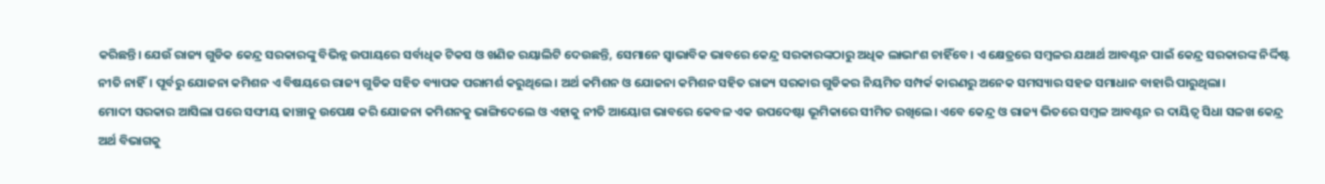କରିଛନ୍ତି। ଯେଉଁ ରାଜ୍ୟ ଗୁଡିକ କେନ୍ଦ୍ର ସରକାରଙ୍କୁ ବିଭିନ୍ନ ଉପାୟରେ ସର୍ବାଧିକ ଟିକସ ଓ ଖଣିଜ ରୟାଲିଟି ଦେଉଛନ୍ତି, ସେମାନେ ସ୍ଵାଭାବିକ ଭାବରେ କେନ୍ଦ୍ର ସରକାରଙ୍କଠାରୁ ଅଧିକ ଲାଭାଂଶ ଚାହିଁବେ। ଏ କ୍ଷେତ୍ରରେ ସମ୍ବଳର ଯଥାର୍ଥ ଆବଣ୍ଟନ ପାଇଁ କେନ୍ଦ୍ର ସରକାରଙ୍କ ନିର୍ଦ୍ଦିଷ୍ଟ ନୀତି ନାହିଁ। ପୂର୍ବରୁ ଯୋଜନା କମିଶନ ଏ ବିଷୟରେ ରାଜ୍ୟ ଗୁଡିକ ସହିତ ବ୍ୟାପକ ପରାମର୍ଶ କରୁଥିଲେ। ଅର୍ଥ କମିଶନ ଓ ଯୋଜନା କମିଶନ ସହିତ ରାଜ୍ୟ ସରକାର ଗୁଡିକର ନିୟମିତ ସମ୍ପର୍କ କାରଣରୁ ଅନେକ ସମସ୍ୟାର ସହଜ ସମାଧାନ ବାହାରି ପାରୁଥିଲା।
ମୋଦୀ ସରକାର ଆସିଲା ପରେ ସଙ୍ଘୀୟ ଢାଞ୍ଚାକୁ ଉପେକ୍ଷ କରି ଯୋଜନା କମିଶନକୁ ଭାଙ୍ଗିଦେଲେ ଓ ଏହାକୁ ନୀତି ଆୟୋଗ ଭାବରେ କେବଳ ଏକ ଉପଦେଷ୍ଟା ଭୂମିକାରେ ସୀମିତ ରଖିଲେ। ଏବେ କେନ୍ଦ୍ର ଓ ରାଜ୍ୟ ଭିତରେ ସମ୍ବଳ ଆବଣ୍ଟନ ର ଦାୟିତ୍ଵ ସିଧା ସଳଖ କେନ୍ଦ୍ର ଅର୍ଥ ବିଭାଗକୁ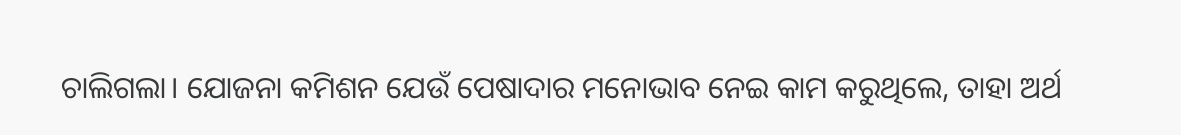ଚାଲିଗଲା। ଯୋଜନା କମିଶନ ଯେଉଁ ପେଷାଦାର ମନୋଭାବ ନେଇ କାମ କରୁଥିଲେ, ତାହା ଅର୍ଥ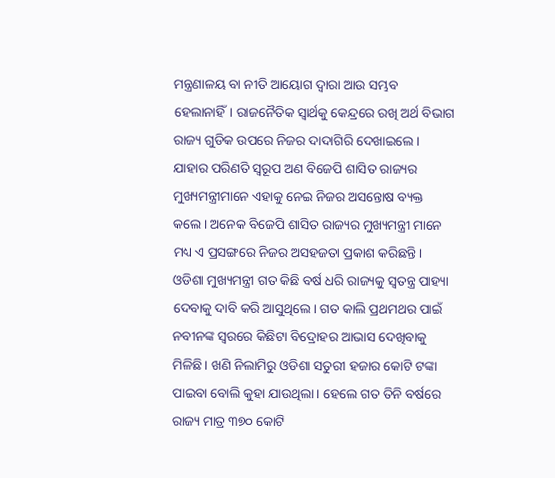ମନ୍ତ୍ରଣାଳୟ ବା ନୀତି ଆୟୋଗ ଦ୍ଵାରା ଆଉ ସମ୍ଭବ ହେଲାନାହିଁ। ରାଜନୈତିକ ସ୍ବାର୍ଥକୁ କେନ୍ଦ୍ରରେ ରଖି ଅର୍ଥ ବିଭାଗ ରାଜ୍ୟ ଗୁଡିକ ଉପରେ ନିଜର ଦାଦାଗିରି ଦେଖାଇଲେ। ଯାହାର ପରିଣତି ସ୍ଵରୂପ ଅଣ ବିଜେପି ଶାସିତ ରାଜ୍ୟର ମୁଖ୍ୟମନ୍ତ୍ରୀମାନେ ଏହାକୁ ନେଇ ନିଜର ଅସନ୍ତୋଷ ବ୍ୟକ୍ତ କଲେ। ଅନେକ ବିଜେପି ଶାସିତ ରାଜ୍ୟର ମୁଖ୍ୟମନ୍ତ୍ରୀ ମାନେ ମଧ୍ୟ ଏ ପ୍ରସଙ୍ଗରେ ନିଜର ଅସହଜତା ପ୍ରକାଶ କରିଛନ୍ତି।
ଓଡିଶା ମୁଖ୍ୟମନ୍ତ୍ରୀ ଗତ କିଛି ବର୍ଷ ଧରି ରାଜ୍ୟକୁ ସ୍ଵତନ୍ତ୍ର ପାହ୍ୟା ଦେବାକୁ ଦାବି କରି ଆସୁଥିଲେ। ଗତ କାଲି ପ୍ରଥମଥର ପାଇଁ ନବୀନଙ୍କ ସ୍ଵରରେ କିଛିଟା ବିଦ୍ରୋହର ଆଭାସ ଦେଖିବାକୁ ମିଳିଛି। ଖଣି ନିଲାମିରୁ ଓଡିଶା ସତୁରୀ ହଜାର କୋଟି ଟଙ୍କା ପାଇବା ବୋଲି କୁହା ଯାଉଥିଲା। ହେଲେ ଗତ ତିନି ବର୍ଷରେ ରାଜ୍ୟ ମାତ୍ର ୩୭୦ କୋଟି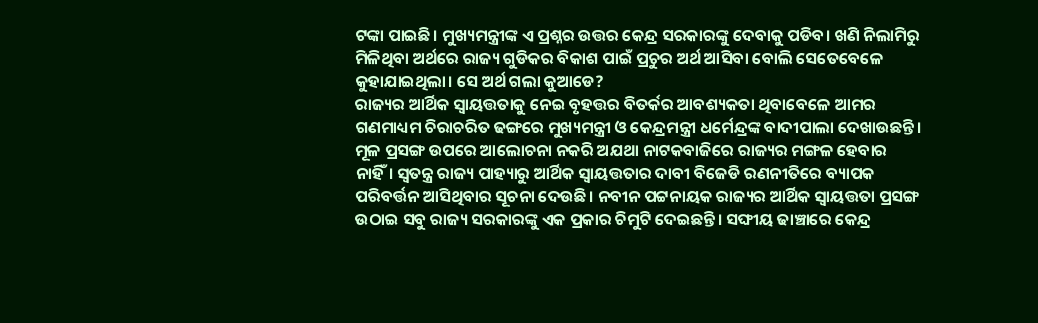ଟଙ୍କା ପାଇଛି। ମୁଖ୍ୟମନ୍ତ୍ରୀଙ୍କ ଏ ପ୍ରଶ୍ନର ଉତ୍ତର କେନ୍ଦ୍ର ସରକାରଙ୍କୁ ଦେବାକୁ ପଡିବ। ଖଣି ନିଲାମିରୁ ମିଳିଥିବା ଅର୍ଥରେ ରାଜ୍ୟ ଗୁଡିକର ବିକାଶ ପାଇଁ ପ୍ରଚୁର ଅର୍ଥ ଆସିବା ବୋଲି ସେତେବେଳେ କୁହାଯାଇଥିଲା। ସେ ଅର୍ଥ ଗଲା କୁଆଡେ?
ରାଜ୍ୟର ଆର୍ଥିକ ସ୍ଵାୟତ୍ତତାକୁ ନେଇ ବୃହତ୍ତର ବିତର୍କର ଆବଶ୍ୟକତା ଥିବାବେଳେ ଆମର ଗଣମାଧ୍ୟମ ଚିରାଚରିତ ଢଙ୍ଗରେ ମୁଖ୍ୟମନ୍ତ୍ରୀ ଓ କେନ୍ଦ୍ରମନ୍ତ୍ରୀ ଧର୍ମେନ୍ଦ୍ରଙ୍କ ବାଦୀପାଲା ଦେଖାଉଛନ୍ତି। ମୂଳ ପ୍ରସଙ୍ଗ ଉପରେ ଆଲୋଚନା ନକରି ଅଯଥା ନାଟକବାଜିରେ ରାଜ୍ୟର ମଙ୍ଗଳ ହେବାର ନାହିଁ। ସ୍ଵତନ୍ତ୍ର ରାଜ୍ୟ ପାହ୍ୟାରୁ ଆର୍ଥିକ ସ୍ଵାୟତ୍ତତାର ଦାବୀ ବିଜେଡି ରଣନୀତିରେ ବ୍ୟାପକ ପରିବର୍ତ୍ତନ ଆସିଥିବାର ସୂଚନା ଦେଉଛି। ନବୀନ ପଟ୍ଟନାୟକ ରାଜ୍ୟର ଆର୍ଥିକ ସ୍ଵାୟତ୍ତତା ପ୍ରସଙ୍ଗ ଉଠାଇ ସବୁ ରାଜ୍ୟ ସରକାରଙ୍କୁ ଏକ ପ୍ରକାର ଚିମୁଟି ଦେଇଛନ୍ତି। ସଙ୍ଘୀୟ ଢାଞ୍ଚାରେ କେନ୍ଦ୍ର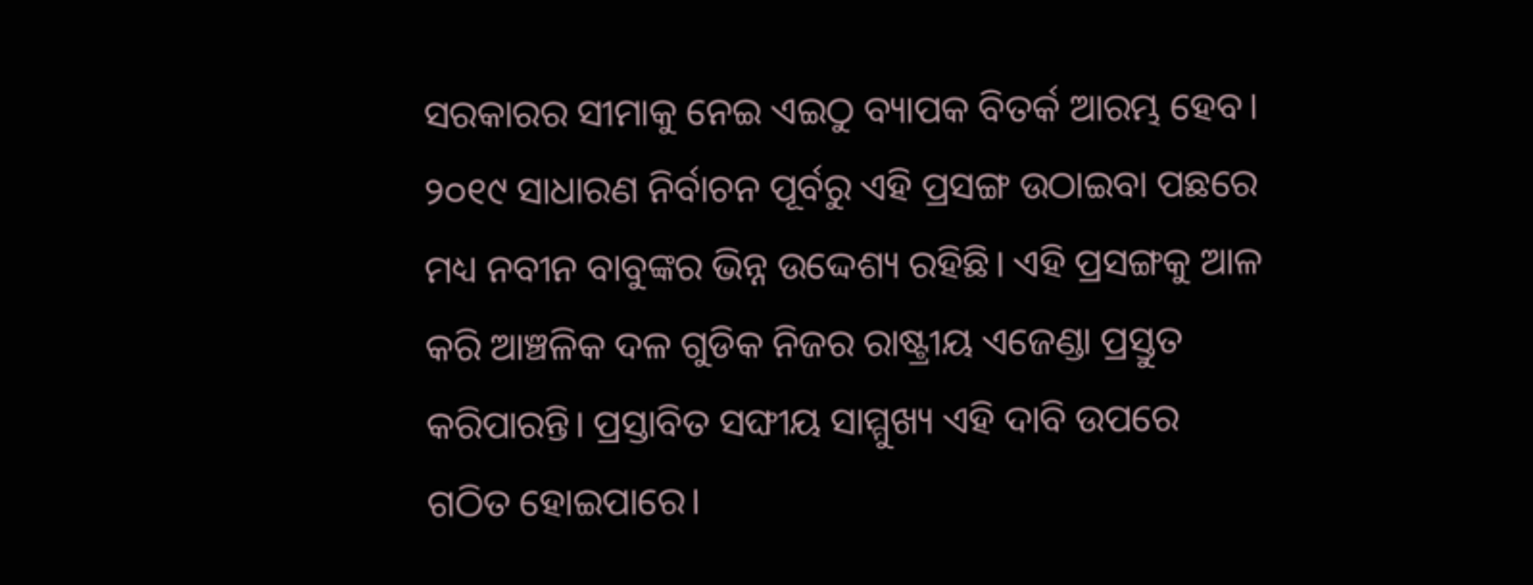ସରକାରର ସୀମାକୁ ନେଇ ଏଇଠୁ ବ୍ୟାପକ ବିତର୍କ ଆରମ୍ଭ ହେବ।
୨୦୧୯ ସାଧାରଣ ନିର୍ବାଚନ ପୂର୍ବରୁ ଏହି ପ୍ରସଙ୍ଗ ଉଠାଇବା ପଛରେ ମଧ୍ୟ ନବୀନ ବାବୁଙ୍କର ଭିନ୍ନ ଉଦ୍ଦେଶ୍ୟ ରହିଛି। ଏହି ପ୍ରସଙ୍ଗକୁ ଆଳ କରି ଆଞ୍ଚଳିକ ଦଳ ଗୁଡିକ ନିଜର ରାଷ୍ଟ୍ରୀୟ ଏଜେଣ୍ଡା ପ୍ରସ୍ତୁତ କରିପାରନ୍ତି। ପ୍ରସ୍ତାବିତ ସଙ୍ଘୀୟ ସାମ୍ମୁଖ୍ୟ ଏହି ଦାବି ଉପରେ ଗଠିତ ହୋଇପାରେ।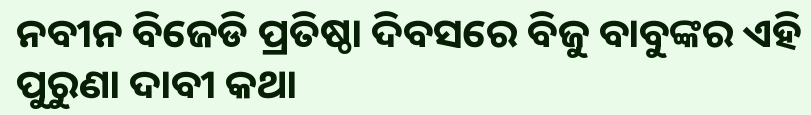ନବୀନ ବିଜେଡି ପ୍ରତିଷ୍ଠା ଦିବସରେ ବିଜୁ ବାବୁଙ୍କର ଏହି ପୁରୁଣା ଦାବୀ କଥା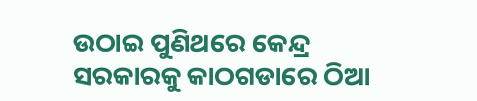ଉଠାଇ ପୁଣିଥରେ କେନ୍ଦ୍ର ସରକାରକୁ କାଠଗଡାରେ ଠିଆ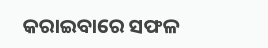କରାଇବାରେ ସଫଳ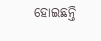ହୋଇଛନ୍ତି